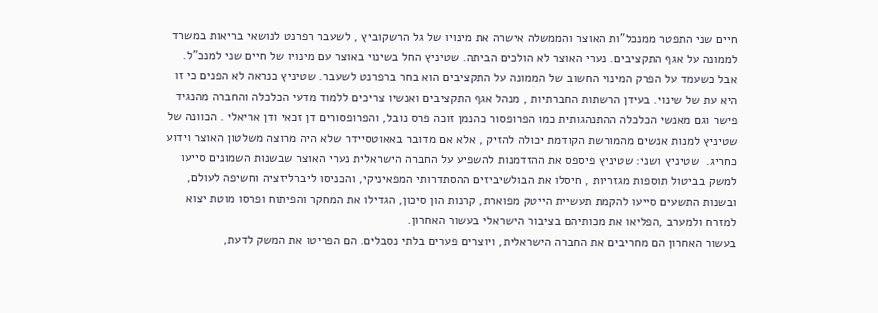חיים שני התפטר ממנכל"ות האוצר והממשלה אישרה את מינויו של גל הרשקוביץ , לשעבר רפרנט לנושאי בריאות במשרד לממונה על אגף התקציבים. נערי האוצר לא הולכים הביתה. שטיניץ החל בשינוי באוצר עם מינויו של חיים שני למנכ"ל. אבל כשעמד על הפרק המינוי החשוב של הממונה על התקציבים הוא בחר ברפרנט לשעבר. שטיניץ כנראה לא הפנים כי זו היא עת של שינוי. בעידן הרשתות החברתיות , מנהל אגף התקציבים ואנשיו צריכים ללמוד מדעי הכלכלה והחברה מהנגיד פישר וגם מאנשי הכלכלה ההתנהגותית כמו הפרופסור כהנמן זוכה פרס נובל, והפרופסורים דן זכאי ודן אריאלי . הכוונה של שטיניץ למנות אנשים מהמורשת הקודמת יכולה להזיק , אלא אם מדובר באאוטסיידר שלא היה מרוצה משלטון האוצר וידוע כחריג.  שטיניץ ושני: שטיניץ פיספס את ההזדמנות להשפיע על החברה הישראלית נערי האוצר שבשנות השמונים סייעו למשק בביטול תוספות מגזריות , חיסלו את הבולשיביזים ההסתדרותי המפאיניקי, והכניסו ליברליזציה וחשיפה לעולם, ובשנות התשעים סייעו להקמת תעשיית הייטק מפוארת, קרנות הון סיכון, הגדילו את המחקר והפיתוח ופרסו מוטת יצוא למזרח ולמערב ,הפליאו את מכותיהם בציבור הישראלי בעשור האחרון.
בעשור האחרון הם מחריבים את החברה הישראלית, ויוצרים פערים בלתי נסבלים. הם הפריטו את המשק לדעת,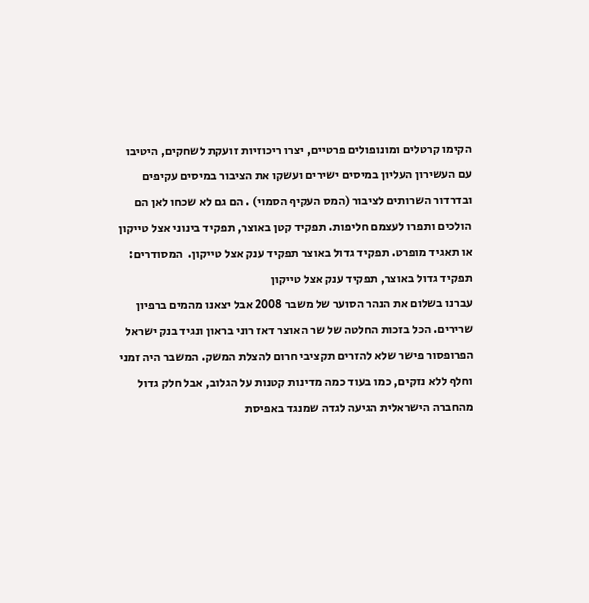הקימו קרטלים ומונופולים פרטיים, יצרו ריכוזיות זועקת לשחקים, היטיבו עם העשירון העליון במיסים ישירים ועשקו את הציבור במיסים עקיפים ובדרדור השרותים לציבור (המס העקיף הסמוי) . הם גם לא שכחו לאן הם הולכים ותפרו לעצמם חליפות. תפקיד קטן באוצר, תפקיד בינוני אצל טייקון או תאגיד מופרט. תפקיד גדול באוצר תפקיד ענק אצל טייקון.  המסודרים: תפקיד גדול באוצר, תפקיד ענק אצל טייקון
עברנו בשלום את הנהר הסוער של משבר 2008 אבל יצאנו מהמים ברפיון שרירים. הכל בזכות החלטה של שר האוצר דאז רוני בראון ונגיד בנק ישראל הפרופסור פישר שלא להזרים תקציבי חרום להצלת המשק. המשבר היה זמני וחלף ללא נזקים, כמו בעוד כמה מדינות קטנות על הגלוב, אבל חלק גדול מהחברה הישראלית הגיעה לגדה שמנגד באפיסת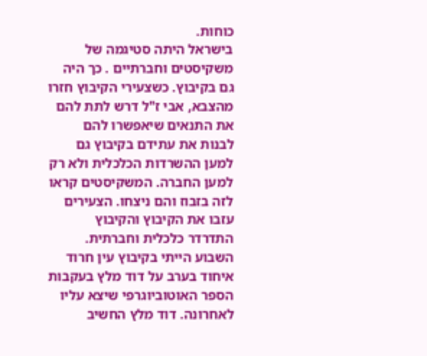כוחות.
בישראל היתה סטיגמה של משקיסטים וחברתיים . כך היה גם בקיבוץ. כשצעירי הקיבוץ חזרו מהצבא, אבי ז"ל דרש לתת להם את התנאים שיאפשרו להם לבנות את עתידם בקיבוץ גם למען ההשרדות הכלכלית ולא רק למען החברה. המשקיסטים קראו לזה בזבוז והם ניצחו. הצעירים עזבו את הקיבוץ והקיבוץ התדרדר כלכלית וחברתית. השבוע הייתי בקיבוץ עין חרוד איחוד בערב על דוד מלץ בעקבות הספר האוטוביוגרפי שיצא עליו לאחרונה. דוד מלץ החשיב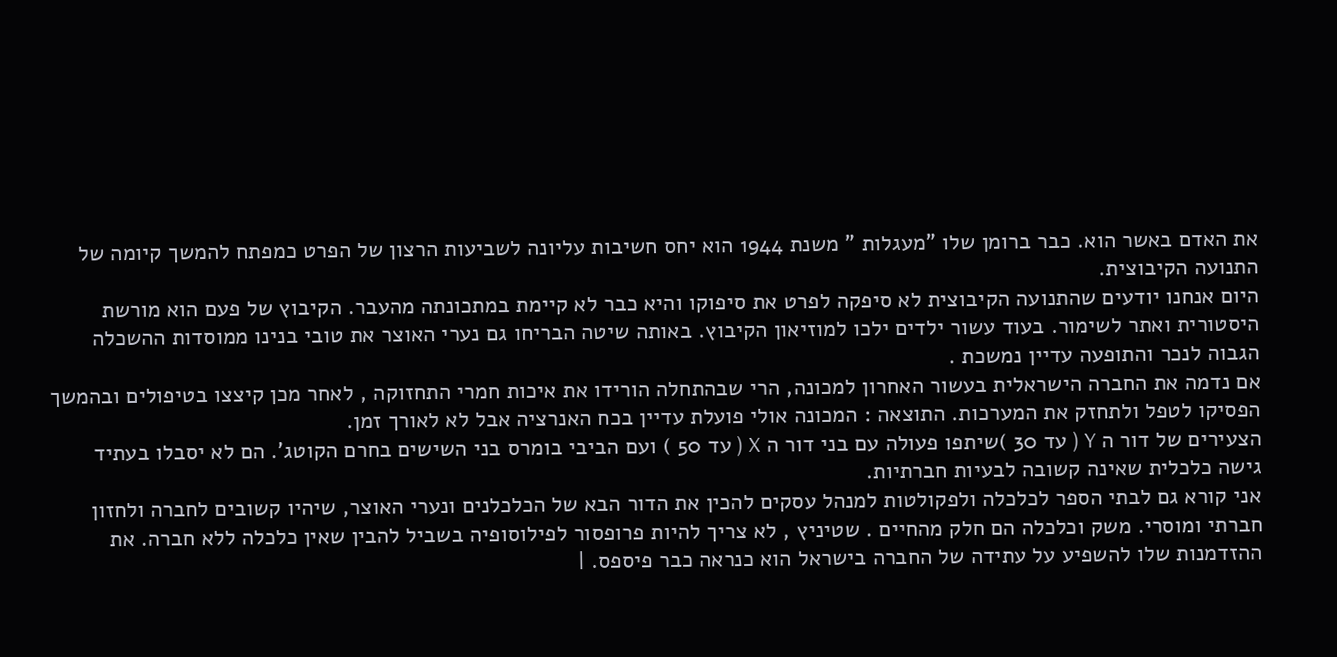את האדם באשר הוא. כבר ברומן שלו "מעגלות " משנת 1944 הוא יחס חשיבות עליונה לשביעות הרצון של הפרט כמפתח להמשך קיומה של התנועה הקיבוצית.
היום אנחנו יודעים שהתנועה הקיבוצית לא סיפקה לפרט את סיפוקו והיא כבר לא קיימת במתכונתה מהעבר. הקיבוץ של פעם הוא מורשת היסטורית ואתר לשימור. בעוד עשור ילדים ילכו למוזיאון הקיבוץ. באותה שיטה הבריחו גם נערי האוצר את טובי בנינו ממוסדות ההשכלה הגבוה לנכר והתופעה עדיין נמשכת .
אם נדמה את החברה הישראלית בעשור האחרון למכונה, הרי שבהתחלה הורידו את איכות חמרי התחזוקה , לאחר מכן קיצצו בטיפולים ובהמשך הפסיקו לטפל ולתחזק את המערכות. התוצאה : המכונה אולי פועלת עדיין בכח האנרציה אבל לא לאורך זמן.
הצעירים של דור ה Y ( עד 30 )שיתפו פעולה עם בני דור ה X ( עד 50 ) ועם הביבי בומרס בני השישים בחרם הקוטג'. הם לא יסבלו בעתיד גישה כלכלית שאינה קשובה לבעיות חברתיות.
אני קורא גם לבתי הספר לכלכלה ולפקולטות למנהל עסקים להכין את הדור הבא של הכלכלנים ונערי האוצר, שיהיו קשובים לחברה ולחזון חברתי ומוסרי. משק וכלכלה הם חלק מהחיים . שטיניץ , לא צריך להיות פרופסור לפילוסופיה בשביל להבין שאין כלכלה ללא חברה. את ההזדמנות שלו להשפיע על עתידה של החברה בישראל הוא כנראה כבר פיספס. |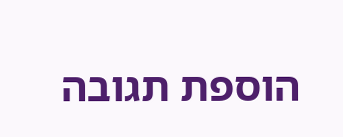הוספת תגובה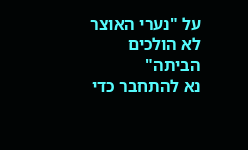על "נערי האוצר לא הולכים הביתה"
נא להתחבר כדי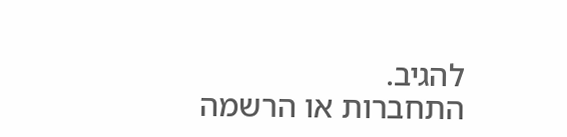להגיב.
התחברות או הרשמה